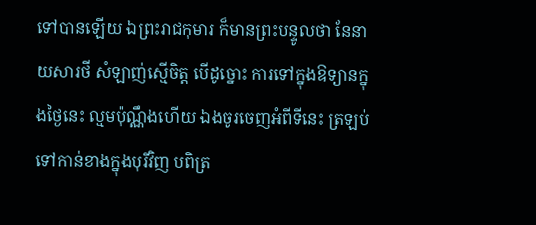ទៅបានឡើយ ឯព្រះរាជកុមារ ក៏មានព្រះបន្ទូលថា នែនាយសារថី សំឡាញ់ស្មើចិត្ត បើដូច្នោះ ការទៅក្នុងឱទ្យានក្នុងថ្ងៃនេះ ល្មមប៉ុណ្ណឹងហើយ ឯងចូរចេញអំពីទីនេះ ត្រឡប់ទៅកាន់ខាងក្នុងបុរីវិញ បពិត្រ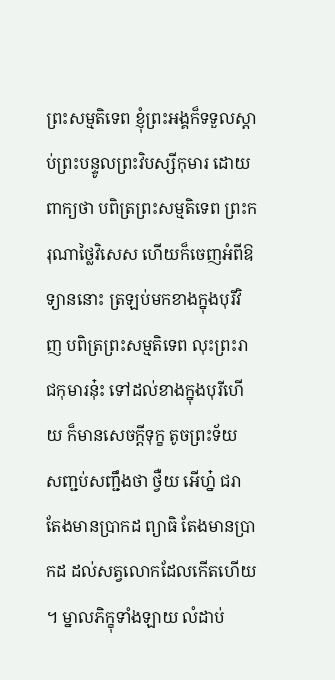ព្រះសម្មតិទេព ខ្ញុំព្រះអង្គក៏ទទួលស្តាប់ព្រះបន្ទូលព្រះវិបស្សីកុមារ ដោយពាក្យថា បពិត្រព្រះសម្មតិទេព ព្រះករុណាថ្លៃវិសេស ហើយក៏ចេញអំពីឱទ្យាននោះ ត្រឡប់មកខាងក្នុងបុរីវិញ បពិត្រព្រះសម្មតិទេព លុះព្រះរាជកុមារនុ៎ះ ទៅដល់ខាងក្នុងបុរីហើយ ក៏មានសេចក្តីទុក្ខ តូចព្រះទ័យ សញ្ជប់សញ្ជឹងថា ថ្វឺយ អើហ្ន៎ ជរា តែងមានប្រាកដ ព្យាធិ តែងមានប្រាកដ ដល់សត្វលោកដែលកើតហើយ។ ម្នាលភិក្ខុទាំងឡាយ លំដាប់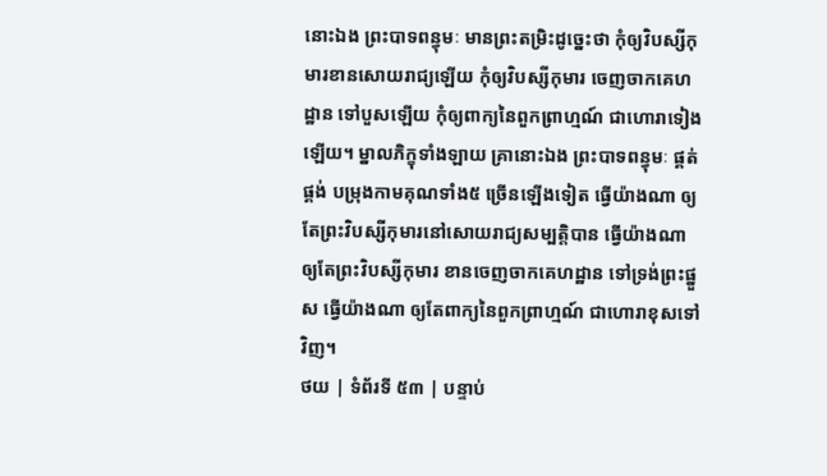នោះឯង ព្រះបាទពន្ធុមៈ មានព្រះតម្រិះដូច្នេះថា កុំឲ្យវិបស្សីកុមារខានសោយរាជ្យឡើយ កុំឲ្យវិបស្សីកុមារ ចេញចាកគេហដ្ឋាន ទៅបួសឡើយ កុំឲ្យពាក្យនៃពួកព្រាហ្មណ៍ ជាហោរាទៀងឡើយ។ ម្នាលភិក្ខុទាំងឡាយ គ្រានោះឯង ព្រះបាទពន្ធុមៈ ផ្គត់ផ្គង់ បម្រុងកាមគុណទាំង៥ ច្រើនឡើងទៀត ធ្វើយ៉ាងណា ឲ្យតែព្រះវិបស្សីកុមារនៅសោយរាជ្យសម្បត្តិបាន ធ្វើយ៉ាងណា ឲ្យតែព្រះវិបស្សីកុមារ ខានចេញចាកគេហដ្ឋាន ទៅទ្រង់ព្រះផ្នួស ធ្វើយ៉ាងណា ឲ្យតែពាក្យនៃពួកព្រាហ្មណ៍ ជាហោរាខុសទៅវិញ។
ថយ | ទំព័រទី ៥៣ | បន្ទាប់